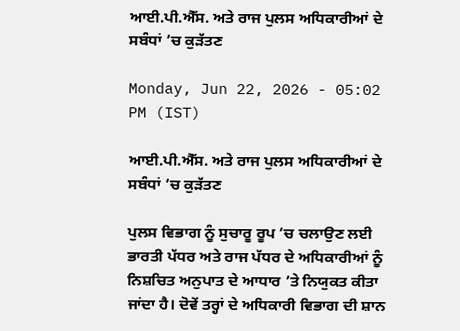ਆਈ.ਪੀ.ਐੱਸ. ਅਤੇ ਰਾਜ ਪੁਲਸ ਅਧਿਕਾਰੀਆਂ ਦੇ ਸਬੰਧਾਂ ’ਚ ਕੁੜੱਤਣ

Monday, Jun 22, 2026 - 05:02 PM (IST)

ਆਈ.ਪੀ.ਐੱਸ. ਅਤੇ ਰਾਜ ਪੁਲਸ ਅਧਿਕਾਰੀਆਂ ਦੇ ਸਬੰਧਾਂ ’ਚ ਕੁੜੱਤਣ

ਪੁਲਸ ਵਿਭਾਗ ਨੂੰ ਸੁਚਾਰੂ ਰੂਪ ’ਚ ਚਲਾਉਣ ਲਈ ਭਾਰਤੀ ਪੱਧਰ ਅਤੇ ਰਾਜ ਪੱਧਰ ਦੇ ਅਧਿਕਾਰੀਆਂ ਨੂੰ ਨਿਸ਼ਚਿਤ ਅਨੁਪਾਤ ਦੇ ਆਧਾਰ ’ਤੇ ਨਿਯੁਕਤ ਕੀਤਾ ਜਾਂਦਾ ਹੈ। ਦੋਵੇਂ ਤਰ੍ਹਾਂ ਦੇ ਅਧਿਕਾਰੀ ਵਿਭਾਗ ਦੀ ਸ਼ਾਨ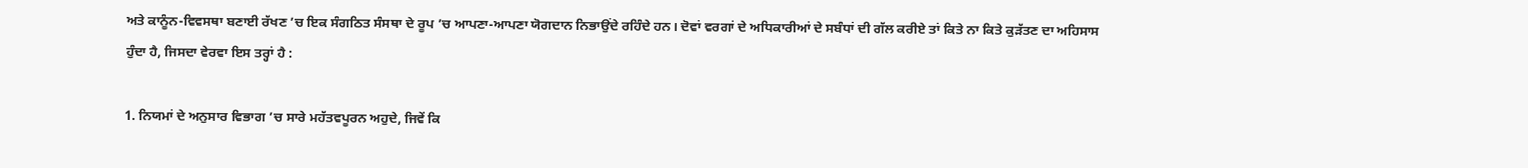ਅਤੇ ਕਾਨੂੰਨ-ਵਿਵਸਥਾ ਬਣਾਈ ਰੱਖਣ ’ਚ ਇਕ ਸੰਗਠਿਤ ਸੰਸਥਾ ਦੇ ਰੂਪ ’ਚ ਆਪਣਾ-ਆਪਣਾ ਯੋਗਦਾਨ ਨਿਭਾਉਂਦੇ ਰਹਿੰਦੇ ਹਨ। ਦੋਵਾਂ ਵਰਗਾਂ ਦੇ ਅਧਿਕਾਰੀਆਂ ਦੇ ਸਬੰਧਾਂ ਦੀ ਗੱਲ ਕਰੀਏ ਤਾਂ ਕਿਤੇ ਨਾ ਕਿਤੇ ਕੁੜੱਤਣ ਦਾ ਅਹਿਸਾਸ ਹੁੰਦਾ ਹੈ, ਜਿਸਦਾ ਵੇਰਵਾ ਇਸ ਤਰ੍ਹਾਂ ਹੈ :

1. ਨਿਯਮਾਂ ਦੇ ਅਨੁਸਾਰ ਵਿਭਾਗ ’ਚ ਸਾਰੇ ਮਹੱਤਵਪੂਰਨ ਅਹੁਦੇ, ਜਿਵੇਂ ਕਿ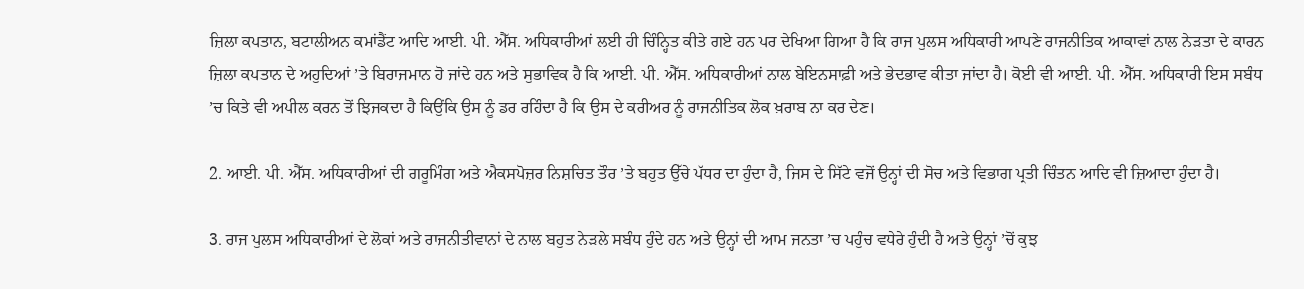ਜ਼ਿਲਾ ਕਪਤਾਨ, ਬਟਾਲੀਅਨ ਕਮਾਂਡੈਂਟ ਆਦਿ ਆਈ. ਪੀ. ਐੱਸ. ਅਧਿਕਾਰੀਆਂ ਲਈ ਹੀ ਚਿੰਨ੍ਹਿਤ ਕੀਤੇ ਗਏ ਹਨ ਪਰ ਦੇਖਿਆ ਗਿਆ ਹੈ ਕਿ ਰਾਜ ਪੁਲਸ ਅਧਿਕਾਰੀ ਆਪਣੇ ਰਾਜਨੀਤਿਕ ਆਕਾਵਾਂ ਨਾਲ ਨੇੜਤਾ ਦੇ ਕਾਰਨ ਜ਼ਿਲਾ ਕਪਤਾਨ ਦੇ ਅਹੁਦਿਆਂ ’ਤੇ ਬਿਰਾਜਮਾਨ ਹੋ ਜਾਂਦੇ ਹਨ ਅਤੇ ਸੁਭਾਵਿਕ ਹੈ ਕਿ ਆਈ. ਪੀ. ਐੱਸ. ਅਧਿਕਾਰੀਆਂ ਨਾਲ ਬੇਇਨਸਾਫ਼ੀ ਅਤੇ ਭੇਦਭਾਵ ਕੀਤਾ ਜਾਂਦਾ ਹੈ। ਕੋਈ ਵੀ ਆਈ. ਪੀ. ਐੱਸ. ਅਧਿਕਾਰੀ ਇਸ ਸਬੰਧ ’ਚ ਕਿਤੇ ਵੀ ਅਪੀਲ ਕਰਨ ਤੋਂ ਝਿਜਕਦਾ ਹੈ ਕਿਉਂਕਿ ਉਸ ਨੂੰ ਡਰ ਰਹਿੰਦਾ ਹੈ ਕਿ ਉਸ ਦੇ ਕਰੀਅਰ ਨੂੰ ਰਾਜਨੀਤਿਕ ਲੋਕ ਖ਼ਰਾਬ ਨਾ ਕਰ ਦੇਣ।

2. ਆਈ. ਪੀ. ਐੱਸ. ਅਧਿਕਾਰੀਆਂ ਦੀ ਗਰੂਮਿੰਗ ਅਤੇ ਐਕਸਪੋਜ਼ਰ ਨਿਸ਼ਚਿਤ ਤੌਰ ’ਤੇ ਬਹੁਤ ਉੱਚੇ ਪੱਧਰ ਦਾ ਹੁੰਦਾ ਹੈ, ਜਿਸ ਦੇ ਸਿੱਟੇ ਵਜੋਂ ਉਨ੍ਹਾਂ ਦੀ ਸੋਚ ਅਤੇ ਵਿਭਾਗ ਪ੍ਰਤੀ ਚਿੰਤਨ ਆਦਿ ਵੀ ਜ਼ਿਆਦਾ ਹੁੰਦਾ ਹੈ।

3. ਰਾਜ ਪੁਲਸ ਅਧਿਕਾਰੀਆਂ ਦੇ ਲੋਕਾਂ ਅਤੇ ਰਾਜਨੀਤੀਵਾਨਾਂ ਦੇ ਨਾਲ ਬਹੁਤ ਨੇੜਲੇ ਸਬੰਧ ਹੁੰਦੇ ਹਨ ਅਤੇ ਉਨ੍ਹਾਂ ਦੀ ਆਮ ਜਨਤਾ ’ਚ ਪਹੁੰਚ ਵਧੇਰੇ ਹੁੰਦੀ ਹੈ ਅਤੇ ਉਨ੍ਹਾਂ ’ਚੋਂ ਕੁਝ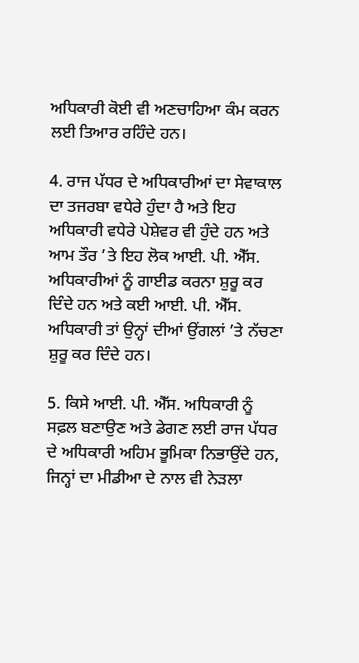ਅਧਿਕਾਰੀ ਕੋਈ ਵੀ ਅਣਚਾਹਿਆ ਕੰਮ ਕਰਨ ਲਈ ਤਿਆਰ ਰਹਿੰਦੇ ਹਨ।

4. ਰਾਜ ਪੱਧਰ ਦੇ ਅਧਿਕਾਰੀਆਂ ਦਾ ਸੇਵਾਕਾਲ ਦਾ ਤਜਰਬਾ ਵਧੇਰੇ ਹੁੰਦਾ ਹੈ ਅਤੇ ਇਹ ਅਧਿਕਾਰੀ ਵਧੇਰੇ ਪੇਸ਼ੇਵਰ ਵੀ ਹੁੰਦੇ ਹਨ ਅਤੇ ਆਮ ਤੌਰ ’ਤੇ ਇਹ ਲੋਕ ਆਈ. ਪੀ. ਐੱਸ. ਅਧਿਕਾਰੀਆਂ ਨੂੰ ਗਾਈਡ ਕਰਨਾ ਸ਼ੁਰੂ ਕਰ ਦਿੰਦੇ ਹਨ ਅਤੇ ਕਈ ਆਈ. ਪੀ. ਐੱਸ. ਅਧਿਕਾਰੀ ਤਾਂ ਉਨ੍ਹਾਂ ਦੀਆਂ ਉਂਗਲਾਂ ’ਤੇ ਨੱਚਣਾ ਸ਼ੁਰੂ ਕਰ ਦਿੰਦੇ ਹਨ।

5. ਕਿਸੇ ਆਈ. ਪੀ. ਐੱਸ. ਅਧਿਕਾਰੀ ਨੂੰ ਸਫ਼ਲ ਬਣਾਉਣ ਅਤੇ ਡੇਗਣ ਲਈ ਰਾਜ ਪੱਧਰ ਦੇ ਅਧਿਕਾਰੀ ਅਹਿਮ ਭੂਮਿਕਾ ਨਿਭਾਉਂਦੇ ਹਨ, ਜਿਨ੍ਹਾਂ ਦਾ ਮੀਡੀਆ ਦੇ ਨਾਲ ਵੀ ਨੇੜਲਾ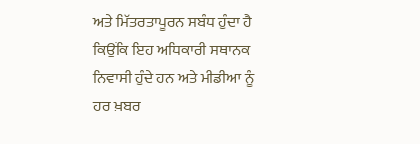ਅਤੇ ਮਿੱਤਰਤਾਪੂਰਨ ਸਬੰਧ ਹੁੰਦਾ ਹੈ ਕਿਉਂਕਿ ਇਹ ਅਧਿਕਾਰੀ ਸਥਾਨਕ ਨਿਵਾਸੀ ਹੁੰਦੇ ਹਨ ਅਤੇ ਮੀਡੀਆ ਨੂੰ ਹਰ ਖ਼ਬਰ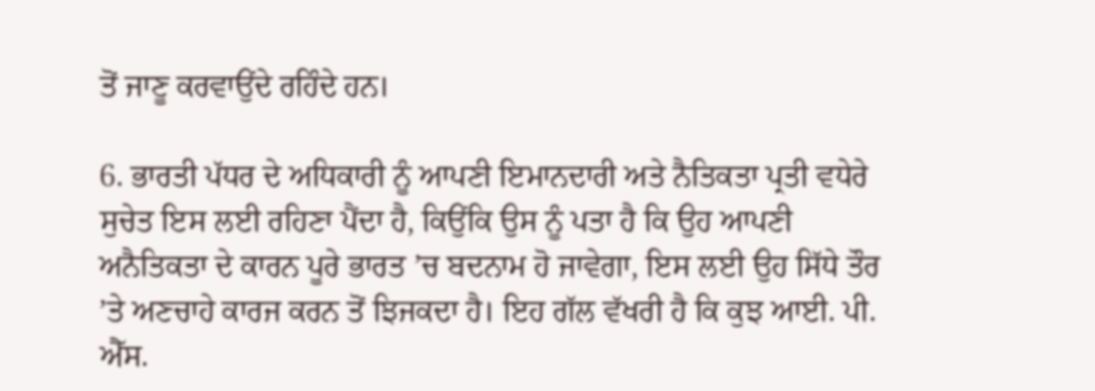ਤੋਂ ਜਾਣੂ ਕਰਵਾਉਂਦੇ ਰਹਿੰਦੇ ਹਨ।

6. ਭਾਰਤੀ ਪੱਧਰ ਦੇ ਅਧਿਕਾਰੀ ਨੂੰ ਆਪਣੀ ਇਮਾਨਦਾਰੀ ਅਤੇ ਨੈਤਿਕਤਾ ਪ੍ਰਤੀ ਵਧੇਰੇ ਸੁਚੇਤ ਇਸ ਲਈ ਰਹਿਣਾ ਪੈਂਦਾ ਹੈ, ਕਿਉਂਕਿ ਉਸ ਨੂੰ ਪਤਾ ਹੈ ਕਿ ਉਹ ਆਪਣੀ ਅਨੈਤਿਕਤਾ ਦੇ ਕਾਰਨ ਪੂਰੇ ਭਾਰਤ ’ਚ ਬਦਨਾਮ ਹੋ ਜਾਵੇਗਾ, ਇਸ ਲਈ ਉਹ ਸਿੱਧੇ ਤੌਰ ’ਤੇ ਅਣਚਾਹੇ ਕਾਰਜ ਕਰਨ ਤੋਂ ਝਿਜਕਦਾ ਹੈ। ਇਹ ਗੱਲ ਵੱਖਰੀ ਹੈ ਕਿ ਕੁਝ ਆਈ. ਪੀ. ਐੱਸ.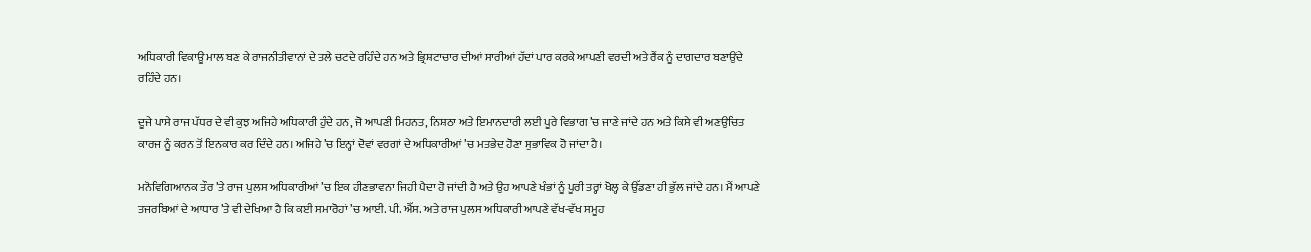ਅਧਿਕਾਰੀ ਵਿਕਾਊ ਮਾਲ ਬਣ ਕੇ ਰਾਜਨੀਤੀਵਾਨਾਂ ਦੇ ਤਲੇ ਚਟਦੇ ਰਹਿੰਦੇ ਹਨ ਅਤੇ ਭ੍ਰਿਸ਼ਟਾਚਾਰ ਦੀਆਂ ਸਾਰੀਆਂ ਹੱਦਾਂ ਪਾਰ ਕਰਕੇ ਆਪਣੀ ਵਰਦੀ ਅਤੇ ਰੈਂਕ ਨੂੰ ਦਾਗਦਾਰ ਬਣਾਉਂਦੇ ਰਹਿੰਦੇ ਹਨ।

ਦੂਜੇ ਪਾਸੇ ਰਾਜ ਪੱਧਰ ਦੇ ਵੀ ਕੁਝ ਅਜਿਹੇ ਅਧਿਕਾਰੀ ਹੁੰਦੇ ਹਨ, ਜੋ ਆਪਣੀ ਮਿਹਨਤ, ਨਿਸ਼ਠਾ ਅਤੇ ਇਮਾਨਦਾਰੀ ਲਈ ਪੂਰੇ ਵਿਭਾਗ ’ਚ ਜਾਣੇ ਜਾਂਦੇ ਹਨ ਅਤੇ ਕਿਸੇ ਵੀ ਅਣਉਚਿਤ ਕਾਰਜ ਨੂੰ ਕਰਨ ਤੋਂ ਇਨਕਾਰ ਕਰ ਦਿੰਦੇ ਹਨ। ਅਜਿਹੇ ’ਚ ਇਨ੍ਹਾਂ ਦੋਵਾਂ ਵਰਗਾਂ ਦੇ ਅਧਿਕਾਰੀਆਂ ’ਚ ਮਤਭੇਦ ਹੋਣਾ ਸੁਭਾਵਿਕ ਹੋ ਜਾਂਦਾ ਹੈ।

ਮਨੋਵਿਗਿਆਨਕ ਤੌਰ ’ਤੇ ਰਾਜ ਪੁਲਸ ਅਧਿਕਾਰੀਆਂ ’ਚ ਇਕ ਹੀਣਭਾਵਨਾ ਜਿਹੀ ਪੈਦਾ ਹੋ ਜਾਂਦੀ ਹੈ ਅਤੇ ਉਹ ਆਪਣੇ ਖੰਭਾਂ ਨੂੰ ਪੂਰੀ ਤਰ੍ਹਾਂ ਖੋਲ੍ਹ ਕੇ ਉੱਡਣਾ ਹੀ ਭੁੱਲ ਜਾਂਦੇ ਹਨ। ਮੈਂ ਆਪਣੇ ਤਜਰਬਿਆਂ ਦੇ ਆਧਾਰ ’ਤੇ ਵੀ ਦੇਖਿਆ ਹੈ ਕਿ ਕਈ ਸਮਾਰੋਹਾਂ ’ਚ ਆਈ. ਪੀ. ਐੱਸ. ਅਤੇ ਰਾਜ ਪੁਲਸ ਅਧਿਕਾਰੀ ਆਪਣੇ ਵੱਖ-ਵੱਖ ਸਮੂਹ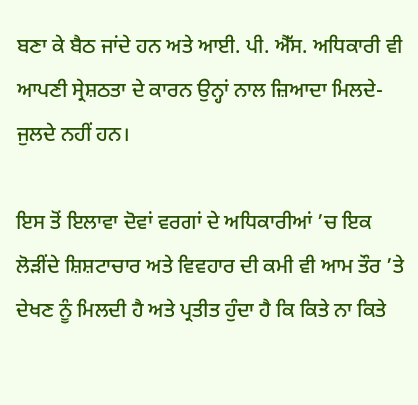ਬਣਾ ਕੇ ਬੈਠ ਜਾਂਦੇ ਹਨ ਅਤੇ ਆਈ. ਪੀ. ਐੱਸ. ਅਧਿਕਾਰੀ ਵੀ ਆਪਣੀ ਸ੍ਰੇਸ਼ਠਤਾ ਦੇ ਕਾਰਨ ਉਨ੍ਹਾਂ ਨਾਲ ਜ਼ਿਆਦਾ ਮਿਲਦੇ-ਜੁਲਦੇ ਨਹੀਂ ਹਨ।

ਇਸ ਤੋਂ ਇਲਾਵਾ ਦੋਵਾਂ ਵਰਗਾਂ ਦੇ ਅਧਿਕਾਰੀਆਂ ’ਚ ਇਕ ਲੋੜੀਂਦੇ ਸ਼ਿਸ਼ਟਾਚਾਰ ਅਤੇ ਵਿਵਹਾਰ ਦੀ ਕਮੀ ਵੀ ਆਮ ਤੌਰ ’ਤੇ ਦੇਖਣ ਨੂੰ ਮਿਲਦੀ ਹੈ ਅਤੇ ਪ੍ਰਤੀਤ ਹੁੰਦਾ ਹੈ ਕਿ ਕਿਤੇ ਨਾ ਕਿਤੇ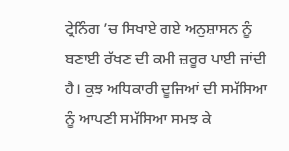ਟ੍ਰੇਨਿੰਗ ’ਚ ਸਿਖਾਏ ਗਏ ਅਨੁਸ਼ਾਸਨ ਨੂੰ ਬਣਾਈ ਰੱਖਣ ਦੀ ਕਮੀ ਜ਼ਰੂਰ ਪਾਈ ਜਾਂਦੀ ਹੈ। ਕੁਝ ਅਧਿਕਾਰੀ ਦੂਜਿਆਂ ਦੀ ਸਮੱਸਿਆ ਨੂੰ ਆਪਣੀ ਸਮੱਸਿਆ ਸਮਝ ਕੇ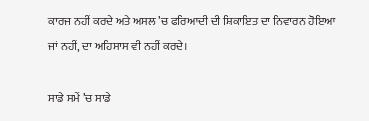ਕਾਰਜ ਨਹੀਂ ਕਰਦੇ ਅਤੇ ਅਸਲ ’ਚ ਫਰਿਆਦੀ ਦੀ ਸ਼ਿਕਾਇਤ ਦਾ ਨਿਵਾਰਨ ਹੋਇਆ ਜਾਂ ਨਹੀਂ, ਦਾ ਅਹਿਸਾਸ ਵੀ ਨਹੀਂ ਕਰਦੇ।

ਸਾਡੇ ਸਮੇਂ ’ਚ ਸਾਡੇ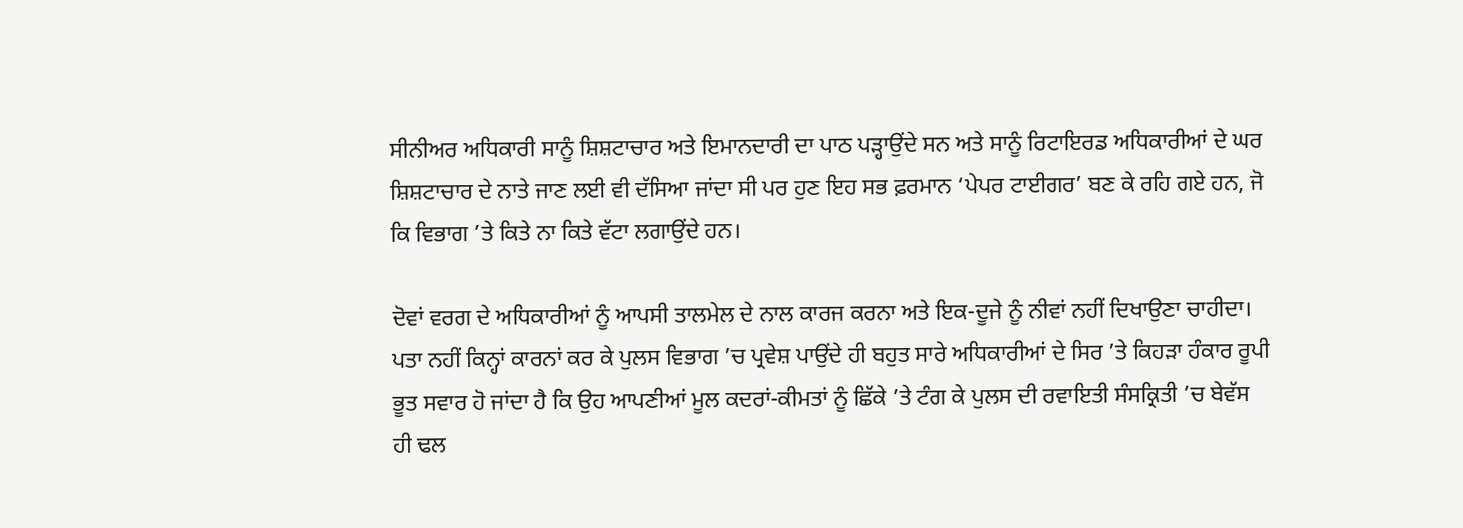ਸੀਨੀਅਰ ਅਧਿਕਾਰੀ ਸਾਨੂੰ ਸ਼ਿਸ਼ਟਾਚਾਰ ਅਤੇ ਇਮਾਨਦਾਰੀ ਦਾ ਪਾਠ ਪੜ੍ਹਾਉਂਦੇ ਸਨ ਅਤੇ ਸਾਨੂੰ ਰਿਟਾਇਰਡ ਅਧਿਕਾਰੀਆਂ ਦੇ ਘਰ ਸ਼ਿਸ਼ਟਾਚਾਰ ਦੇ ਨਾਤੇ ਜਾਣ ਲਈ ਵੀ ਦੱਸਿਆ ਜਾਂਦਾ ਸੀ ਪਰ ਹੁਣ ਇਹ ਸਭ ਫ਼ਰਮਾਨ ‘ਪੇਪਰ ਟਾਈਗਰ’ ਬਣ ਕੇ ਰਹਿ ਗਏ ਹਨ, ਜੋ ਕਿ ਵਿਭਾਗ ’ਤੇ ਕਿਤੇ ਨਾ ਕਿਤੇ ਵੱਟਾ ਲਗਾਉਂਦੇ ਹਨ।

ਦੋਵਾਂ ਵਰਗ ਦੇ ਅਧਿਕਾਰੀਆਂ ਨੂੰ ਆਪਸੀ ਤਾਲਮੇਲ ਦੇ ਨਾਲ ਕਾਰਜ ਕਰਨਾ ਅਤੇ ਇਕ-ਦੂਜੇ ਨੂੰ ਨੀਵਾਂ ਨਹੀਂ ਦਿਖਾਉਣਾ ਚਾਹੀਦਾ। ਪਤਾ ਨਹੀਂ ਕਿਨ੍ਹਾਂ ਕਾਰਨਾਂ ਕਰ ਕੇ ਪੁਲਸ ਵਿਭਾਗ ’ਚ ਪ੍ਰਵੇਸ਼ ਪਾਉਂਦੇ ਹੀ ਬਹੁਤ ਸਾਰੇ ਅਧਿਕਾਰੀਆਂ ਦੇ ਸਿਰ ’ਤੇ ਕਿਹੜਾ ਹੰਕਾਰ ਰੂਪੀ ਭੂਤ ਸਵਾਰ ਹੋ ਜਾਂਦਾ ਹੈ ਕਿ ਉਹ ਆਪਣੀਆਂ ਮੂਲ ਕਦਰਾਂ-ਕੀਮਤਾਂ ਨੂੰ ਛਿੱਕੇ ’ਤੇ ਟੰਗ ਕੇ ਪੁਲਸ ਦੀ ਰਵਾਇਤੀ ਸੰਸਕ੍ਰਿਤੀ ’ਚ ਬੇਵੱਸ ਹੀ ਢਲ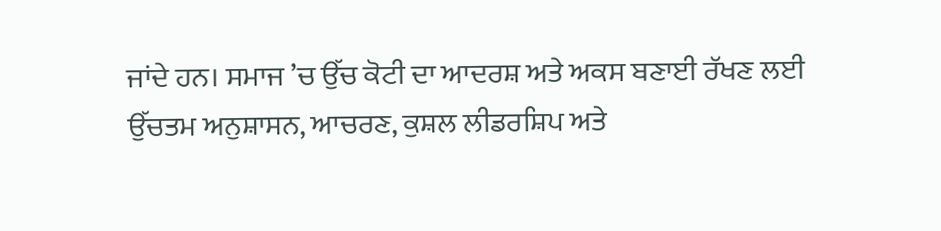ਜਾਂਦੇ ਹਨ। ਸਮਾਜ ’ਚ ਉੱਚ ਕੋਟੀ ਦਾ ਆਦਰਸ਼ ਅਤੇ ਅਕਸ ਬਣਾਈ ਰੱਖਣ ਲਈ ਉੱਚਤਮ ਅਨੁਸ਼ਾਸਨ, ਆਚਰਣ, ਕੁਸ਼ਲ ਲੀਡਰਸ਼ਿਪ ਅਤੇ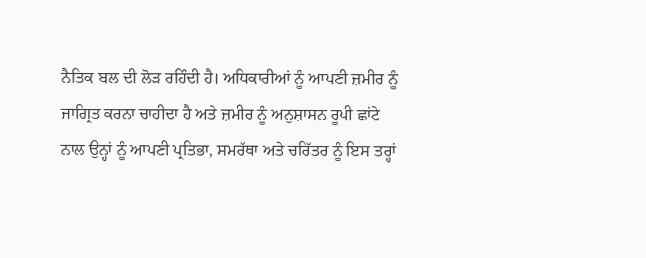ਨੈਤਿਕ ਬਲ ਦੀ ਲੋੜ ਰਹਿੰਦੀ ਹੈ। ਅਧਿਕਾਰੀਆਂ ਨੂੰ ਆਪਣੀ ਜ਼ਮੀਰ ਨੂੰ ਜਾਗ੍ਰਿਤ ਕਰਨਾ ਚਾਹੀਦਾ ਹੈ ਅਤੇ ਜ਼ਮੀਰ ਨੂੰ ਅਨੁਸ਼ਾਸਨ ਰੂਪੀ ਛਾਂਟੇ ਨਾਲ ਉਨ੍ਹਾਂ ਨੂੰ ਆਪਣੀ ਪ੍ਰਤਿਭਾ, ਸਮਰੱਥਾ ਅਤੇ ਚਰਿੱਤਰ ਨੂੰ ਇਸ ਤਰ੍ਹਾਂ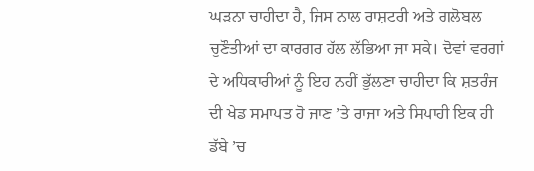ਘੜਨਾ ਚਾਹੀਦਾ ਹੈ, ਜਿਸ ਨਾਲ ਰਾਸ਼ਟਰੀ ਅਤੇ ਗਲੋਬਲ ਚੁਣੌਤੀਆਂ ਦਾ ਕਾਰਗਰ ਹੱਲ ਲੱਭਿਆ ਜਾ ਸਕੇ। ਦੋਵਾਂ ਵਰਗਾਂ ਦੇ ਅਧਿਕਾਰੀਆਂ ਨੂੰ ਇਹ ਨਹੀਂ ਭੁੱਲਣਾ ਚਾਹੀਦਾ ਕਿ ਸ਼ਤਰੰਜ ਦੀ ਖੇਡ ਸਮਾਪਤ ਹੋ ਜਾਣ ’ਤੇ ਰਾਜਾ ਅਤੇ ਸਿਪਾਹੀ ਇਕ ਹੀ ਡੱਬੇ ’ਚ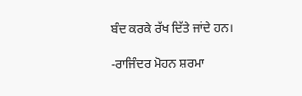ਬੰਦ ਕਰਕੇ ਰੱਖ ਦਿੱਤੇ ਜਾਂਦੇ ਹਨ।

-ਰਾਜਿੰਦਰ ਮੋਹਨ ਸ਼ਰਮਾ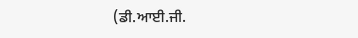(ਡੀ.ਆਈ.ਜੀ.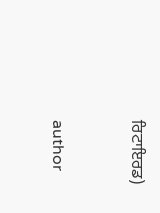ਰਿਟਾਇਰਡ)


author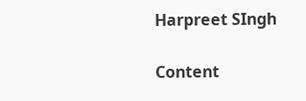Harpreet SIngh

Content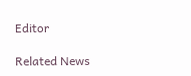Editor

Related News